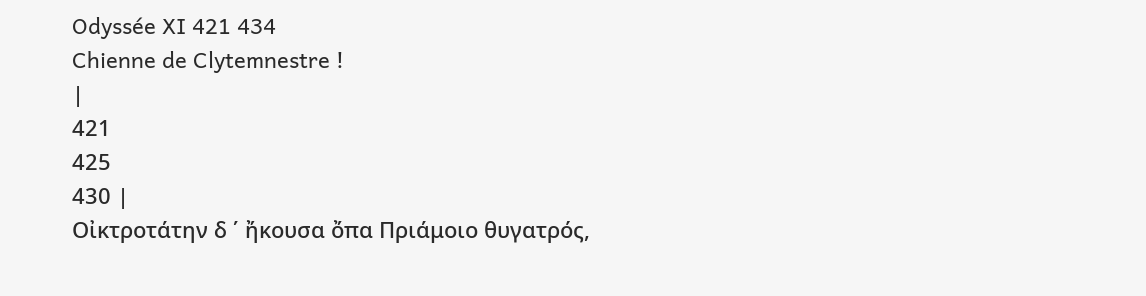Odyssée XI 421 434
Chienne de Clytemnestre !
|
421
425
430 |
Οἰκτροτάτην δ ΄ ἤκουσα ὄπα Πριάμοιο θυγατρός,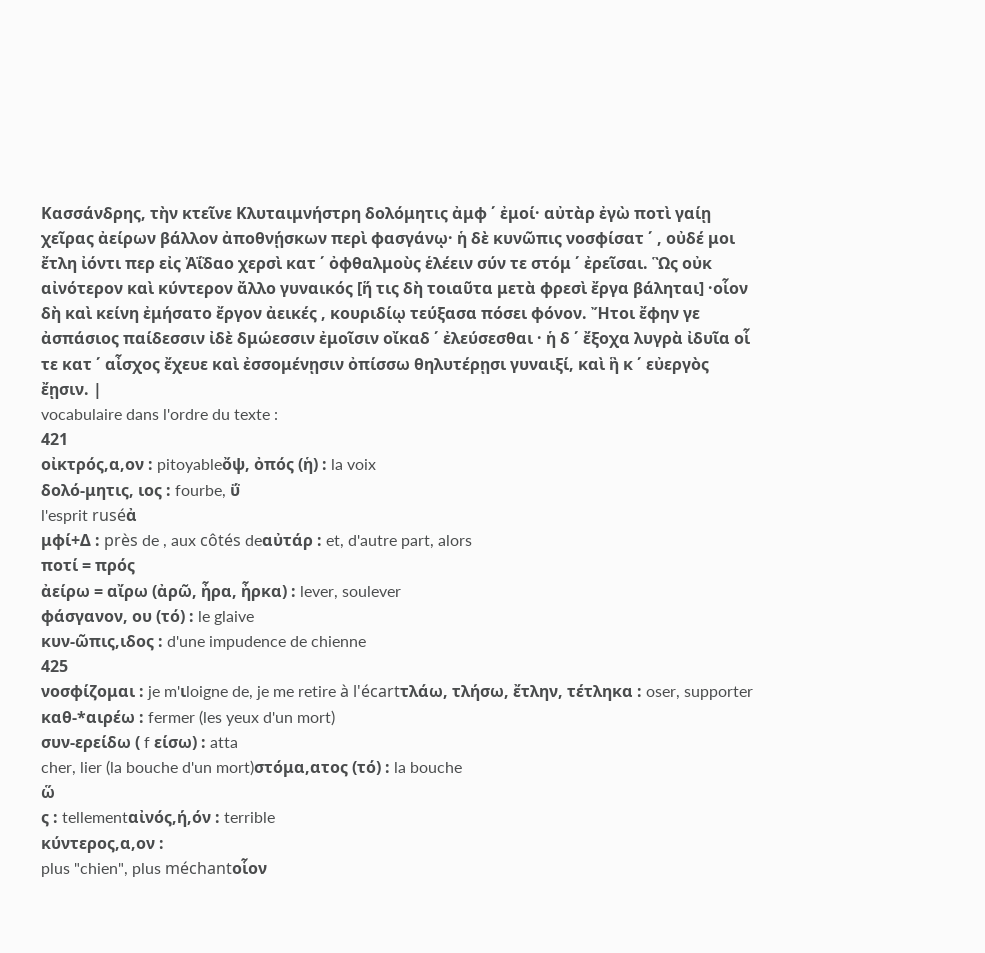Κασσάνδρης, τὴν κτεῖνε Κλυταιμνήστρη δολόμητις ἀμφ ΄ ἐμοί· αὐτὰρ ἐγὼ ποτὶ γαίῃ χεῖρας ἀείρων βάλλον ἀποθνῄσκων περὶ φασγάνῳ· ἡ δὲ κυνῶπις νοσφίσατ ΄ , οὐδέ μοι ἔτλη ἰόντι περ εἰς Ἀΐδαο χερσὶ κατ ΄ ὀφθαλμοὺς ἑλέειν σύν τε στόμ ΄ ἐρεῖσαι. Ὣς οὐκ αἰνότερον καὶ κύντερον ἄλλο γυναικός [ἥ τις δὴ τοιαῦτα μετὰ φρεσὶ ἔργα βάληται] ·οἷον δὴ καὶ κείνη ἐμήσατο ἔργον ἀεικές , κουριδίῳ τεύξασα πόσει φόνον. Ἤτοι ἔφην γε ἀσπάσιος παίδεσσιν ἰδὲ δμώεσσιν ἐμοῖσιν οἴκαδ ΄ ἐλεύσεσθαι · ἡ δ ΄ ἔξοχα λυγρὰ ἰδυῖα οἷ τε κατ ΄ αἶσχος ἔχευε καὶ ἐσσομένῃσιν ὀπίσσω θηλυτέρῃσι γυναιξί, καὶ ἣ κ ΄ εὐεργὸς ἔῃσιν. |
vocabulaire dans l'ordre du texte :
421
οἰκτρός,α,ον : pitoyableὄψ, ὀπός (ἡ) : la voix
δολό-μητις, ιος : fourbe, ΰ
l'esprit ruséἀ
μφί+Δ : près de , aux côtés deαὐτάρ : et, d'autre part, alors
ποτί = πρός
ἀείρω = αἴρω (ἀρῶ, ἦρα, ἦρκα) : lever, soulever
φάσγανον, ου (τό) : le glaive
κυν-ῶπις,ιδος : d'une impudence de chienne
425
νοσφίζομαι : je m'ιloigne de, je me retire à l'écartτλάω, τλήσω, ἔτλην, τέτληκα : oser, supporter
καθ-*αιρέω : fermer (les yeux d'un mort)
συν-ερείδω ( f είσω) : atta
cher, lier (la bouche d'un mort)στόμα,ατος (τό) : la bouche
ὥ
ς : tellementαἰνός,ή,όν : terrible
κύντερος,α,ον :
plus "chien", plus méchantοἷον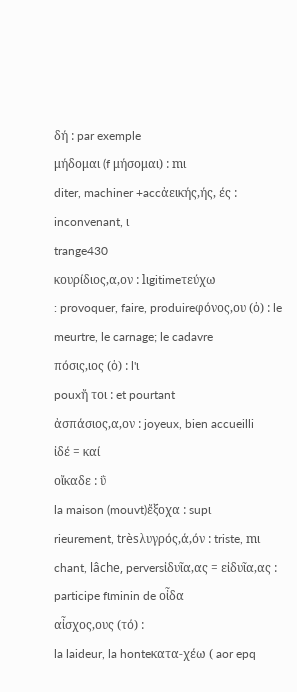δή : par exemple
μήδομαι (f μήσομαι) : mι
diter, machiner +accἀεικής,ής, ές : inconvenant, ι
trange430
κουρίδιος,α,ον : lιgitimeτεύχω
: provoquer, faire, produireφόνος,ου (ὁ) : le meurtre, le carnage; le cadavre
πόσις,ιος (ὁ) : l'ι
pouxἤ τοι : et pourtant
ἀσπάσιος,α,ον : joyeux, bien accueilli
ἰδέ = καί
οἴκαδε : ΰ
la maison (mouvt)ἔξοχα : supι
rieurement, trèsλυγρός,ά,όν : triste, mι
chant, lâche, perversἰδυῖα,ας = εἰδυῖα,ας : participe fιminin de οἶδα
αἶσχος,ους (τό) :
la laideur, la honteκατα-χέω ( aor epq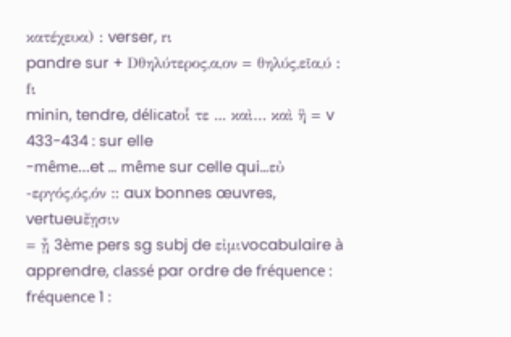κατέχευα) : verser, rι
pandre sur + Dθηλύτερος,α,ον = θηλύς,εῖα,ύ : fι
minin, tendre, délicatοἷ τε ... καὶ… καὶ ἣ = v 433-434 : sur elle
-même…et … même sur celle qui…εὐ
-εργός,ός,όν :: aux bonnes œuvres, vertueuἔῃσιν
= ᾖ 3ème pers sg subj de εἰμιvocabulaire à apprendre, classé par ordre de fréquence :
fréquence 1 :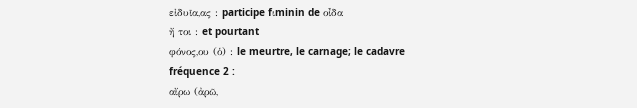εἰδυῖα,ας : participe fιminin de οἶδα
ἤ τοι : et pourtant
φόνος,ου (ὁ) : le meurtre, le carnage; le cadavre
fréquence 2 :
αἴρω (ἀρῶ,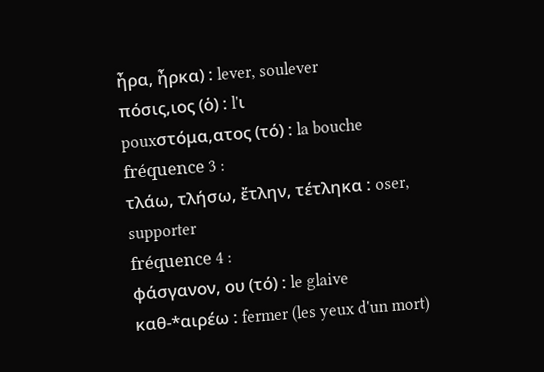ἦρα, ἦρκα) : lever, soulever
πόσις,ιος (ὁ) : l'ι
pouxστόμα,ατος (τό) : la bouche
fréquence 3 :
τλάω, τλήσω, ἔτλην, τέτληκα : oser, supporter
fréquence 4 :
φάσγανον, ου (τό) : le glaive
καθ-*αιρέω : fermer (les yeux d'un mort)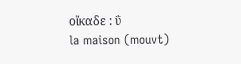οἴκαδε : ΰ
la maison (mouvt)